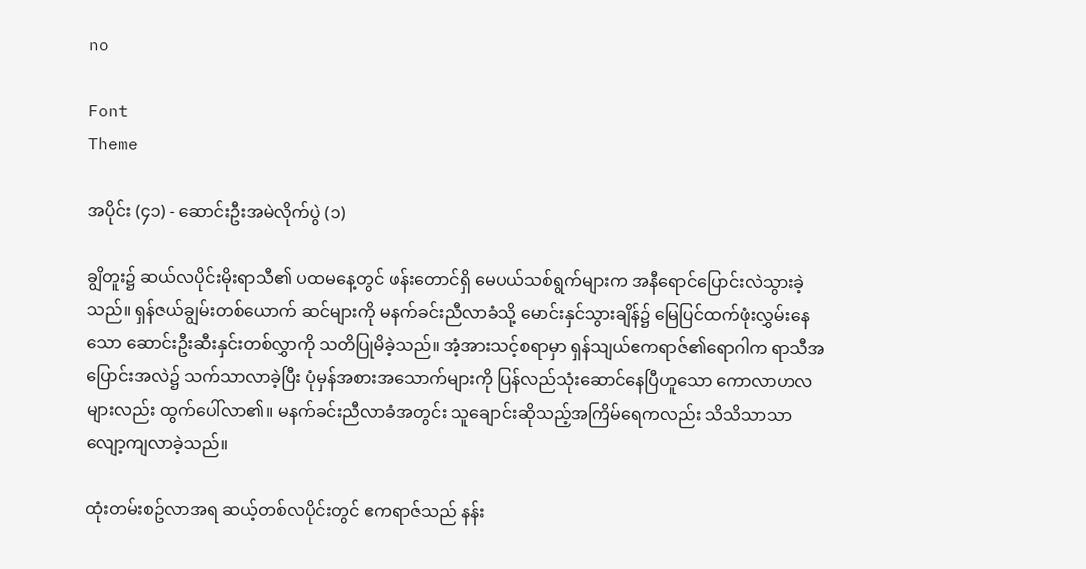no

Font
Theme

အပိုင်း (၄၁) - ဆောင်းဦးအမဲလိုက်ပွဲ (၁)

ချွိတူး၌ ဆယ်လပိုင်းမိုးရာသီ၏ ပထမနေ့တွင် ဖန်းတောင်ရှိ မေပယ်သစ်ရွက်များက အနီရောင်ပြောင်းလဲသွားခဲ့သည်။ ရှန်ဇယ်ချွမ်းတစ်ယောက် ဆင်များကို မနက်ခင်းညီလာခံသို့ မောင်းနှင်သွားချိန်၌ မြေပြင်ထက်ဖုံးလွှမ်းနေသော ဆောင်းဦးဆီးနှင်းတစ်လွှာကို သတိပြုမိခဲ့သည်။ အံ့အားသင့်စရာမှာ ရှန်သျယ်ဧကရာဇ်၏ရောဂါက ရာသီအပြောင်းအလဲ၌ သက်သာလာခဲ့ပြီး ပုံမှန်အစားအသောက်များကို ပြန်လည်သုံးဆောင်နေပြီဟူသော ကောလာဟလများလည်း ထွက်ပေါ်လာ၏။ မနက်ခင်းညီလာခံအတွင်း သူချောင်းဆိုသည့်အကြိမ်ရေကလည်း သိသိသာသာ လျော့ကျလာခဲ့သည်။

ထုံးတမ်းစဥ်လာအရ ဆယ့်တစ်လပိုင်းတွင် ဧကရာဇ်သည် နန်း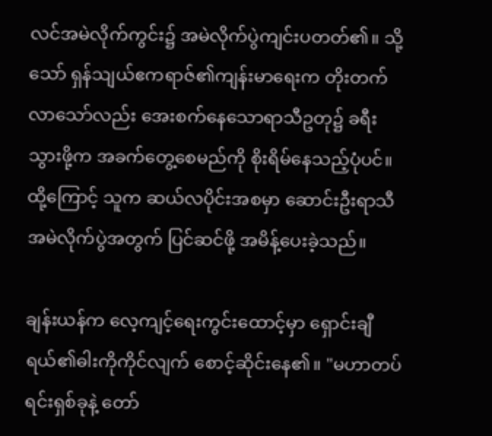လင်အမဲလိုက်ကွင်း၌ အမဲလိုက်ပွဲကျင်းပတတ်၏။ သို့သော် ရှန်သျယ်ဧကရာဇ်၏ကျန်းမာရေးက တိုးတက်လာသော်လည်း အေးစက်နေသောရာသီဥတု၌ ခရီးသွားဖို့က အခက်တွေ့စေမည်ကို စိုးရိမ်နေသည့်ပုံပင်။ ထို့ကြောင့် သူက ဆယ်လပိုင်းအစမှာ ဆောင်းဦးရာသီအမဲလိုက်ပွဲအတွက် ပြင်ဆင်ဖို့ အမိန့်ပေးခဲ့သည်။

ချန်းယန်က လေ့ကျင့်ရေးကွင်းထောင့်မှာ ရှောင်းချီရယ်၏ဓါးကိုကိုင်လျက် စောင့်ဆိုင်းနေ၏။ "မဟာတပ်ရင်းရှစ်ခုနဲ့ တော်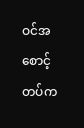ဝင်အစောင့်တပ်က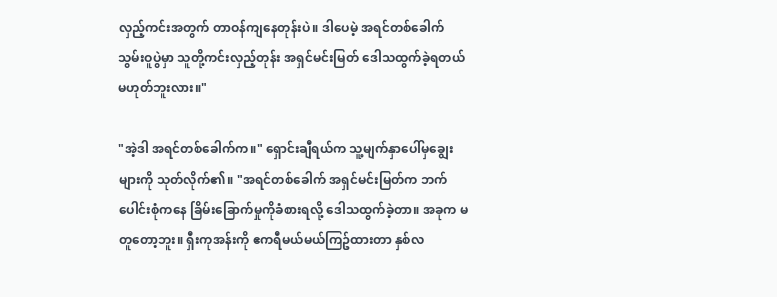လှည့်ကင်းအတွက် တာဝန်ကျနေတုန်းပဲ။ ဒါပေမဲ့ အရင်တစ်ခေါက် သွမ်းဝူပွဲမှာ သူတို့ကင်းလှည့်တုန်း အရှင်မင်းမြတ် ဒေါသထွက်ခဲ့ရတယ်မဟုတ်ဘူးလား။"

"အဲ့ဒါ အရင်တစ်ခေါက်က။" ရှောင်းချီရယ်က သူ့မျက်နှာပေါ်မှချွေးများကို သုတ်လိုက်၏။ "အရင်တစ်ခေါက် အရှင်မင်းမြတ်က ဘက်ပေါင်းစုံကနေ ခြိမ်းခြောက်မှုကိုခံစားရလို့ ဒေါသထွက်ခဲ့တာ။ အခုက မတူတော့ဘူး။ ရှီးကုအန်းကို ဧကရီမယ်မယ်ကြဥ်ထားတာ နှစ်လ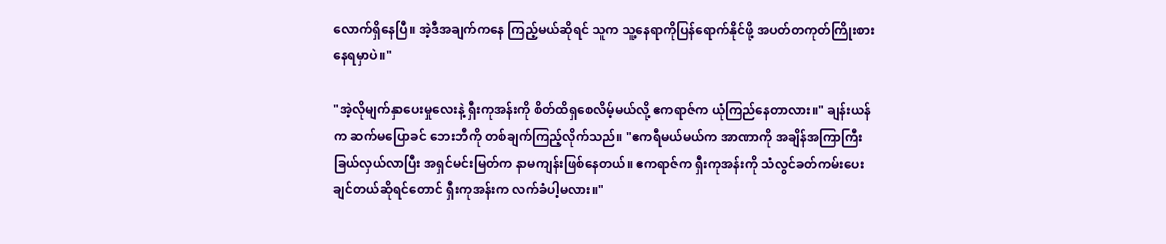လောက်ရှိနေပြီ။ အဲ့ဒီအချက်ကနေ ကြည့်မယ်ဆိုရင် သူက သူ့နေရာကိုပြန်ရောက်နိုင်ဖို့ အပတ်တကုတ်ကြိုးစားနေရမှာပဲ။"

"အဲ့လိုမျက်နှာပေးမှုလေးနဲ့ ရှီးကုအန်းကို စိတ်ထိရှစေလိမ့်မယ်လို့ ဧကရာဇ်က ယုံကြည်နေတာလား။" ချန်းယန်က ဆက်မပြောခင် ဘေးဘီကို တစ်ချက်ကြည့်လိုက်သည်။ "ဧကရီမယ်မယ်က အာဏာကို အချိန်အကြာကြီး ခြယ်လှယ်လာပြီး အရှင်မင်းမြတ်က နာမကျန်းဖြစ်နေတယ်။ ဧကရာဇ်က ရှီးကုအန်းကို သံလွင်ခတ်ကမ်းပေးချင်တယ်ဆိုရင်တောင် ရှီးကုအန်းက လက်ခံပါ့မလား။"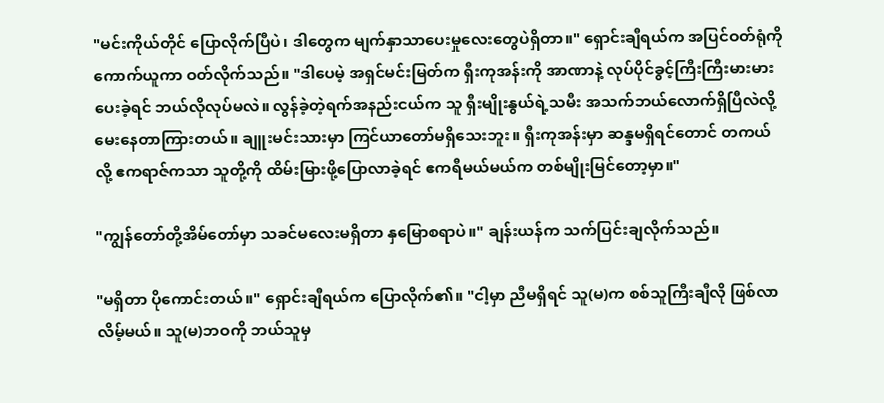"မင်းကိုယ်တိုင် ပြောလိုက်ပြီပဲ၊ ဒါတွေက မျက်နှာသာပေးမှုလေးတွေပဲရှိတာ။" ရှောင်းချီရယ်က အပြင်ဝတ်ရုံကိုကောက်ယူကာ ဝတ်လိုက်သည်။ "ဒါပေမဲ့ အရှင်မင်းမြတ်က ရှီးကုအန်းကို အာဏာနဲ့ လုပ်ပိုင်ခွင့်ကြီးကြီးမားမားပေးခဲ့ရင် ဘယ်လိုလုပ်မလဲ။ လွန်ခဲ့တဲ့ရက်အနည်းငယ်က သူ ရှီးမျိုးနွယ်ရဲ့သမီး အသက်ဘယ်လောက်ရှိပြီလဲလို့ မေးနေတာကြားတယ်။ ချူးမင်းသားမှာ ကြင်ယာတော်မရှိသေးဘူး။ ရှီးကုအန်းမှာ ဆန္ဒမရှိရင်တောင် တကယ်လို့ ဧကရာဇ်ကသာ သူတို့ကို ထိမ်းမြားဖို့ပြောလာခဲ့ရင် ဧကရီမယ်မယ်က တစ်မျိုးမြင်တော့မှာ။"

"ကျွန်တော်တို့အိမ်တော်မှာ သခင်မလေးမရှိတာ နှမြောစရာပဲ။" ချန်းယန်က သက်ပြင်းချလိုက်သည်။

"မရှိတာ ပိုကောင်းတယ်။" ရှောင်းချီရယ်က ပြောလိုက်၏။ "ငါ့မှာ ညီမရှိရင် သူ(မ)က စစ်သူကြီးချီလို ဖြစ်လာလိမ့်မယ်။ သူ(မ)ဘဝကို ဘယ်သူမှ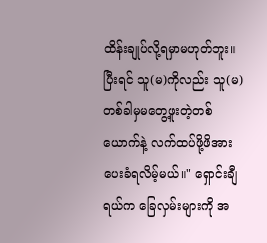ထိန်းချုပ်လို့ရမှာမဟုတ်ဘူး။ ပြီးရင် သူ(မ)ကိုလည်း သူ(မ) တစ်ခါမှမတွေ့ဖူးတဲ့တစ်ယောက်နဲ့ လက်ထပ်ဖို့ဖိအားပေးခံရလိမ့်မယ်။" ရှောင်းချီရယ်က ခြေလှမ်းများကို အ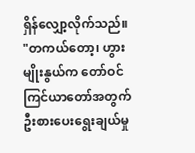ရှိန်လျှော့လိုက်သည်။ "တကယ်တော့၊ ဟွားမျိုးနွယ်က တော်ဝင်ကြင်ယာတော်အတွက် ဦးစားပေးရွေးချယ်မှု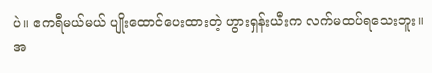ပဲ။ ဧကရီမယ်မယ် ပျိုးထောင်ပေးထားတဲ့ ဟွားရှန်းယီးက လက်မထပ်ရသေးဘူး။ အ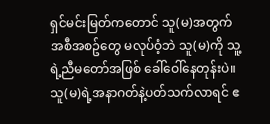ရှင်မင်းမြတ်ကတောင် သူ(မ)အတွက် အစီအစဥ်တွေ မလုပ်ဝံ့ဘဲ သူ(မ)ကို သူ့ရဲ့ညီမတော်အဖြစ် ခေါ်ဝေါ်နေတုန်းပဲ။ သူ(မ)ရဲ့အနာဂတ်နဲ့ပတ်သက်လာရင် ဧ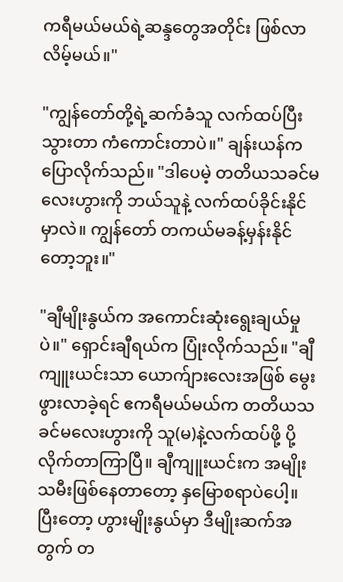ကရီမယ်မယ်ရဲ့ဆန္ဒတွေအတိုင်း ဖြစ်လာလိမ့်မယ်။"

"ကျွန်တော်တို့ရဲ့ဆက်ခံသူ လက်ထပ်ပြီးသွားတာ ကံကောင်းတာပဲ။" ချန်းယန်က ပြောလိုက်သည်။ "ဒါပေမဲ့ တတိယသခင်မလေးဟွားကို ဘယ်သူနဲ့ လက်ထပ်ခိုင်းနိုင်မှာလဲ။ ကျွန်တော် တကယ်မခန့်မှန်းနိုင်တော့ဘူး။"

"ချီမျိုးနွယ်က အကောင်းဆုံးရွေးချယ်မှုပဲ။" ရှောင်းချီရယ်က ပြုံးလိုက်သည်။ "ချီကျူးယင်းသာ ယောက်ျားလေးအဖြစ် မွေးဖွားလာခဲ့ရင် ဧကရီမယ်မယ်က တတိယသခင်မလေးဟွားကို သူ(မ)နဲ့လက်ထပ်ဖို့ ပို့လိုက်တာကြာပြီ။ ချီကျူးယင်းက အမျိုးသမီးဖြစ်နေတာတော့ နှမြောစရာပဲပေါ့။ ပြီးတော့ ဟွားမျိုးနွယ်မှာ ဒီမျိုးဆက်အတွက် တ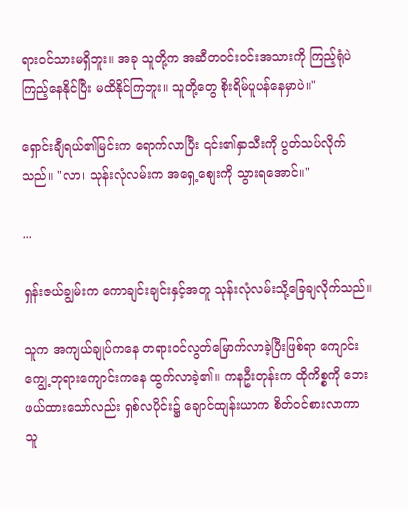ရားဝင်သားမရှိဘူး။ အခု သူတို့က အဆီတဝင်းဝင်းအသားကို ကြည့်ရုံပဲကြည့်နေနိုင်ပြီး မထိနိုင်ကြဘူး။ သူတို့တွေ စိုးရိမ်ပူပန်နေမှာပဲ။"

ရှောင်းချီရယ်၏မြင်းက ရောက်လာပြီး ၎င်း၏နှာသီးကို ပွတ်သပ်လိုက်သည်။ "လာ၊ သုန်းလုံလမ်းက အရှေ့စျေးကို သွားရအောင်။"

...

ရှန်းဇယ်ချွမ်းက ကောချင်းချင်းနှင့်အတူ သုန်းလုံလမ်းသို့ခြေချလိုက်သည်။

သူက အကျယ်ချုပ်ကနေ တရားဝင်လွတ်မြောက်လာခဲ့ပြီးဖြစ်ရာ ကျောင်းကျွေ့ဘုရားကျောင်းကနေ ထွက်လာခဲ့၏။ ကနဦးတုန်းက ထိုကိစ္စကို ဘေးဖယ်ထားသော်လည်း ရှစ်လပိုင်း၌ ချောင်ထျန်းယာက စိတ်ဝင်စားလာကာ သူ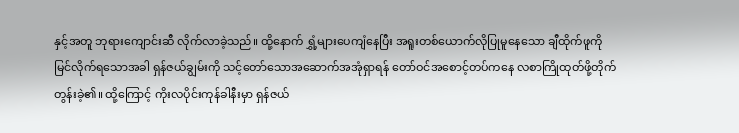နှင့်အတူ ဘုရားကျောင်းဆီ လိုက်လာခဲ့သည်။ ထို့နောက် ရွှံ့များပေကျံနေပြီး အရူးတစ်ယောက်လိုပြုမူနေသော ချီထိုက်ဖူကို မြင်လိုက်ရသောအခါ ရှန်ဇယ်ချွမ်းကို သင့်တော်သောအဆောက်အအုံရှာရန် တော်ဝင်အစောင့်တပ်ကနေ လစာကြိုထုတ်ဖို့တိုက်တွန်းခဲ့၏။ ထို့ကြောင့် ကိုးလပိုင်းကုန်ခါနီးမှာ ရှန်ဇယ်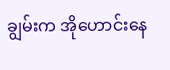ချွမ်းက အိုဟောင်းနေ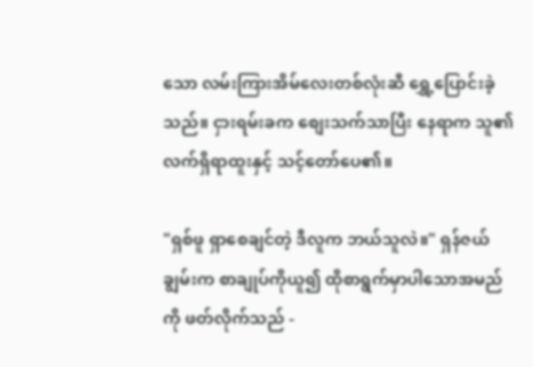သော လမ်းကြားအိမ်လေးတစ်လုံးဆီ ရွှေ့ပြောင်းခဲ့သည်။ ငှားရမ်းခက စျေးသက်သာပြီး နေရာက သူ၏လက်ရှိရာထူးနှင့် သင့်တော်ပေ၏။

"ရှစ်ဖူ ရှာစေချင်တဲ့ ဒီလူက ဘယ်သူလဲ။" ရှန်ဇယ်ချွမ်းက စာချုပ်ကိုယူ၍ ထိုစာရွက်မှာပါသောအမည်ကို ဖတ်လိုက်သည် -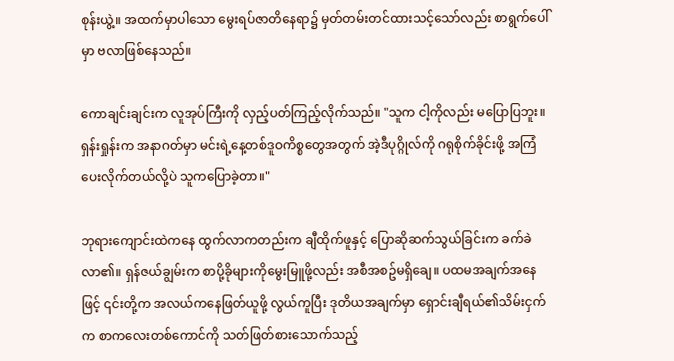စုန်းယွဲ့။ အထက်မှာပါသော မွေးရပ်ဇာတိနေရာ၌ မှတ်တမ်းတင်ထားသင့်သော်လည်း စာရွက်ပေါ်မှာ ဗလာဖြစ်နေသည်။

ကောချင်းချင်းက လူအုပ်ကြီးကို လှည့်ပတ်ကြည့်လိုက်သည်။ "သူက ငါ့ကိုလည်း မပြောပြဘူး။ ရှန်းရှုန်းက အနာဂတ်မှာ မင်းရဲ့နေ့တစ်ဒူဝကိစ္စတွေအတွက် အဲ့ဒီပုဂ္ဂိုလ်ကို ဂရုစိုက်ခိုင်းဖို့ အကြံပေးလိုက်တယ်လို့ပဲ သူကပြောခဲ့တာ။"

ဘုရားကျောင်းထဲကနေ ထွက်လာကတည်းက ချီထိုက်ဖူနှင့် ပြောဆိုဆက်သွယ်ခြင်းက ခက်ခဲလာ၏။ ရှန်ဇယ်ချွမ်းက စာပို့ခိုများကိုမွေးမြူဖို့လည်း အစီအစဥ်မရှိချေ။ ပထမအချက်အနေဖြင့် ၎င်းတို့က အလယ်ကနေဖြတ်ယူဖို့ လွယ်ကူပြီး ဒုတိယအချက်မှာ ရှောင်းချီရယ်၏သိမ်းငှက်က စာကလေးတစ်ကောင်ကို သတ်ဖြတ်စားသောက်သည့်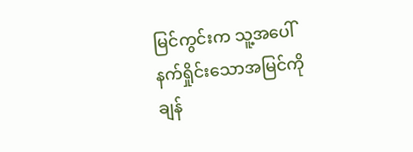မြင်ကွင်းက သူ့အပေါ် နက်ရှိုင်းသောအမြင်ကို ချန်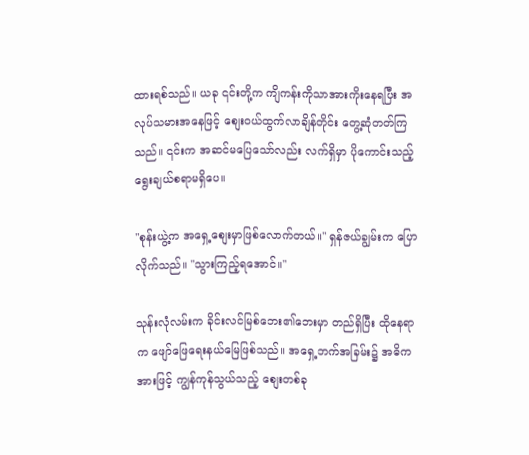ထားရစ်သည်။ ယခု ၎င်းတို့က ကျိကန်းကိုသာအားကိုးနေရပြီး အလုပ်သမားအနေဖြင့် စျေးဝယ်ထွက်လာချိန်တိုင်း တွေ့ဆုံတတ်ကြသည်။ ၎င်းက အဆင်မပြေသော်လည်း လက်ရှိမှာ ပိုကောင်းသည့်ရွေးချယ်စရာမရှိပေ။

"စုန်းယွဲ့က အရှေ့စျေးမှာဖြစ်လောက်တယ်။" ရှန်ဇယ်ချွမ်းက ပြောလိုက်သည်။ "သွားကြည့်ရအောင်။"

သုန်းလုံလမ်းက ခိုင်းလင်မြစ်ဘေး၏ဘေးမှာ တည်ရှိပြီး ထိုနေရာက ဖျော်ဖြေရေးနယ်မြေဖြစ်သည်။ အရှေ့ဘက်အခြမ်း၌ အဓိကအားဖြင့် ကျွန်ကုန်သွယ်သည့် စျေးတစ်ခု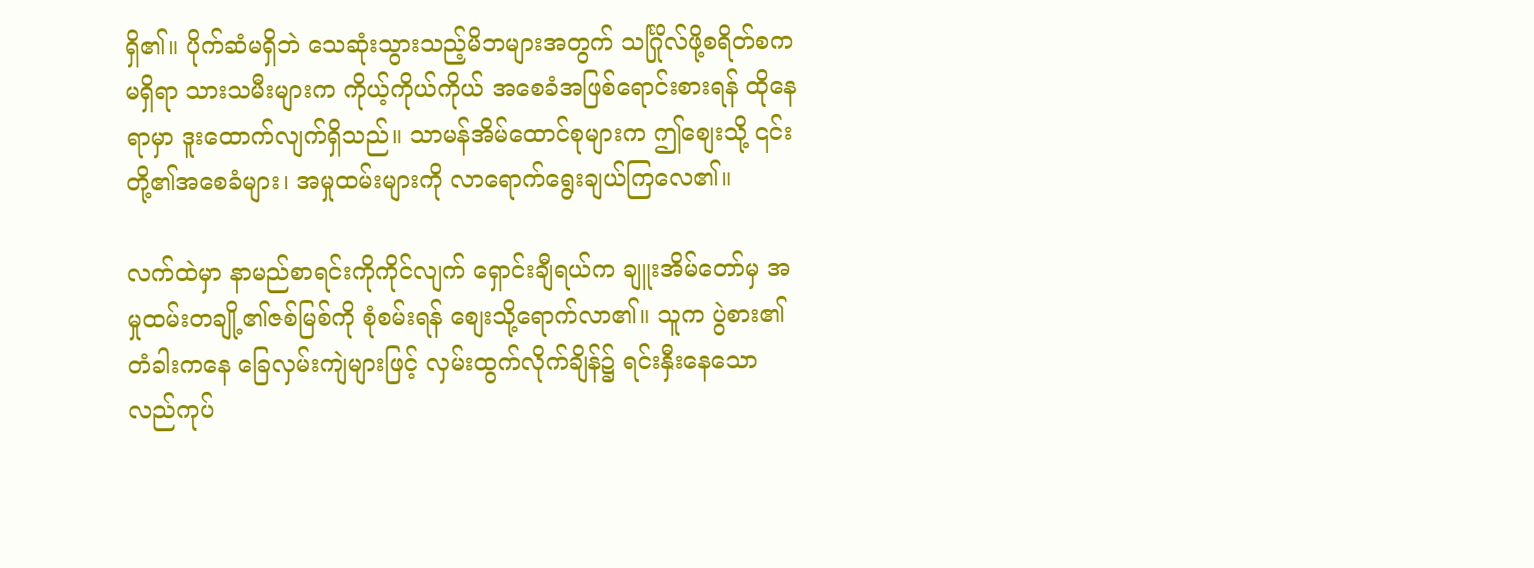ရှိ၏။ ပိုက်ဆံမရှိဘဲ သေဆုံးသွားသည့်မိဘများအတွက် သင်္ဂြိုလ်ဖို့စရိတ်စကမရှိရာ သားသမီးများက ကိုယ့်ကိုယ်ကိုယ် အစေခံအဖြစ်ရောင်းစားရန် ထိုနေရာမှာ ဒူးထောက်လျက်ရှိသည်။ သာမန်အိမ်ထောင်စုများက ဤစျေးသို့ ၎င်းတို့၏အစေခံများ၊ အမှုထမ်းများကို လာရောက်ရွေးချယ်ကြလေ၏။

လက်ထဲမှာ နာမည်စာရင်းကိုကိုင်လျက် ရှောင်းချီရယ်က ချူးအိမ်တော်မှ အမှုထမ်းတချို့၏ဇစ်မြစ်ကို စုံစမ်းရန် စျေးသို့ရောက်လာ၏။ သူက ပွဲစား၏တံခါးကနေ ခြေလှမ်းကျဲများဖြင့် လှမ်းထွက်လိုက်ချိန်၌ ရင်းနှီးနေသောလည်ကုပ်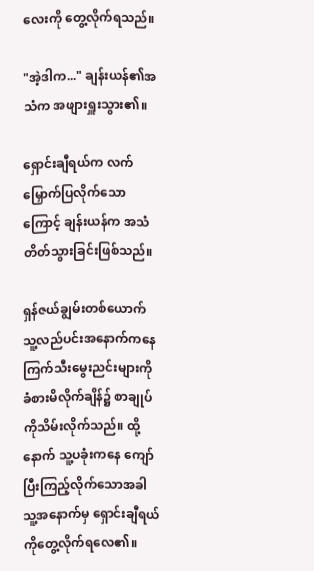လေးကို တွေ့လိုက်ရသည်။

"အဲ့ဒါက..." ချန်းယန်၏အသံက အဖျားရှူးသွား၏။

ရှောင်းချီရယ်က လက်မြှောက်ပြလိုက်သောကြောင့် ချန်းယန်က အသံတိတ်သွားခြင်းဖြစ်သည်။

ရှန်ဇယ်ချွမ်းတစ်ယောက် သူ့လည်ပင်းအနောက်ကနေ ကြက်သီးမွေးညင်းများကို ခံစားမိလိုက်ချိန်၌ စာချုပ်ကိုသိမ်းလိုက်သည်။ ထို့နောက် သူ့ပခုံးကနေ ကျော်ပြီးကြည့်လိုက်သောအခါ သူ့အနောက်မှ ရှောင်းချီရယ်ကိုတွေ့လိုက်ရလေ၏။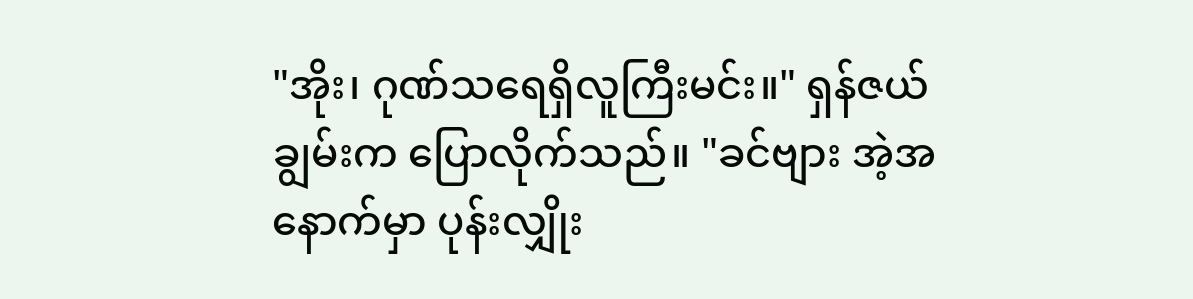"အိုး၊ ဂုဏ်သရေရှိလူကြီးမင်း။" ရှန်ဇယ်ချွမ်းက ပြောလိုက်သည်။ "ခင်ဗျား အဲ့အနောက်မှာ ပုန်းလျှိုး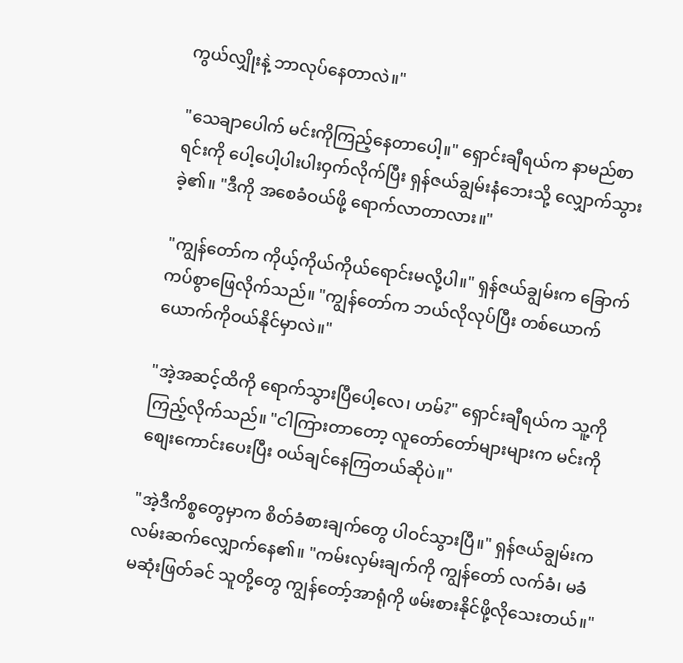ကွယ်လျှိုးနဲ့ ဘာလုပ်နေတာလဲ။"

"သေချာပေါက် မင်းကိုကြည့်နေတာပေါ့။" ရှောင်းချီရယ်က နာမည်စာရင်းကို ပေါ့ပေါ့ပါးပါးဝှက်လိုက်ပြီး ရှန်ဇယ်ချွမ်းနံဘေးသို့ လျှောက်သွားခဲ့၏။ "ဒီကို အစေခံဝယ်ဖို့ ရောက်လာတာလား။"

"ကျွန်တော်က ကိုယ့်ကိုယ်ကိုယ်ရောင်းမလို့ပါ။" ရှန်ဇယ်ချွမ်းက ခြောက်ကပ်စွာဖြေလိုက်သည်။ "ကျွန်တော်က ဘယ်လိုလုပ်ပြီး တစ်ယောက်ယောက်ကိုဝယ်နိုင်မှာလဲ။"

"အဲ့အဆင့်ထိကို ရောက်သွားပြီပေါ့လေ၊ ဟမ်?" ရှောင်းချီရယ်က သူ့ကိုကြည့်လိုက်သည်။ "ငါကြားတာတော့ လူတော်တော်များများက မင်းကို စျေးကောင်းပေးပြီး ဝယ်ချင်နေကြတယ်ဆိုပဲ။"

"အဲ့ဒီကိစ္စတွေမှာက စိတ်ခံစားချက်တွေ ပါဝင်သွားပြီ။" ရှန်ဇယ်ချွမ်းက လမ်းဆက်လျှောက်နေ၏။ "ကမ်းလှမ်းချက်ကို ကျွန်တော် လက်ခံ၊ မခံ မဆုံးဖြတ်ခင် သူတို့တွေ ကျွန်တော့်အာရုံကို ဖမ်းစားနိုင်ဖို့လိုသေးတယ်။"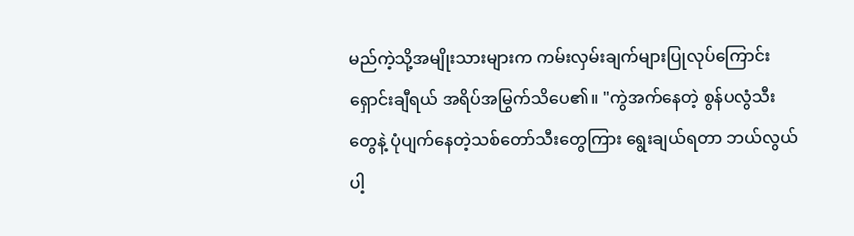မည်ကဲ့သို့အမျိုးသားများက ကမ်းလှမ်းချက်များပြုလုပ်ကြောင်း ရှောင်းချီရယ် အရိပ်အမြွက်သိပေ၏။ "ကွဲအက်နေတဲ့ စွန်ပလွံသီးတွေနဲ့ ပုံပျက်နေတဲ့သစ်တော်သီးတွေကြား ရွေးချယ်ရတာ ဘယ်လွယ်ပါ့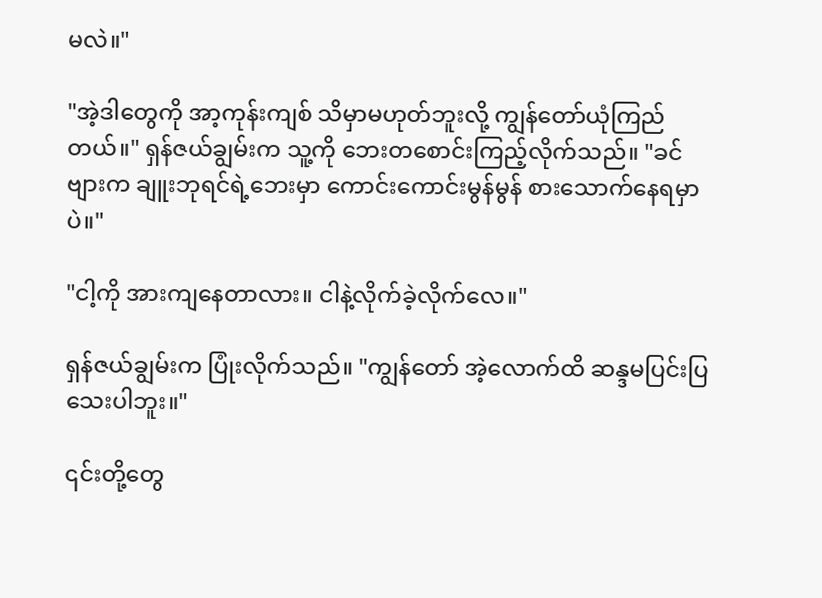မလဲ။"

"အဲ့ဒါတွေကို အာ့ကုန်းကျစ် သိမှာမဟုတ်ဘူးလို့ ကျွန်တော်ယုံကြည်တယ်။" ရှန်ဇယ်ချွမ်းက သူ့ကို ဘေးတစောင်းကြည့်လိုက်သည်။ "ခင်ဗျားက ချူးဘုရင်ရဲ့ဘေးမှာ ကောင်းကောင်းမွန်မွန် စားသောက်နေရမှာပဲ။"

"ငါ့ကို အားကျနေတာလား။ ငါနဲ့လိုက်ခဲ့လိုက်လေ။"

ရှန်ဇယ်ချွမ်းက ပြုံးလိုက်သည်။ "ကျွန်တော် အဲ့လောက်ထိ ဆန္ဒမပြင်းပြသေးပါဘူး။"

၎င်းတို့တွေ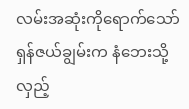လမ်းအဆုံးကိုရောက်သော် ရှန်ဇယ်ချွမ်းက နံဘေးသို့လှည့်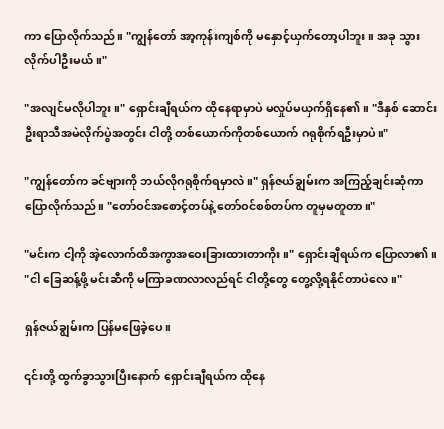ကာ ပြောလိုက်သည်။ "ကျွန်တော် အာ့ကုန်းကျစ်ကို မနှောင့်ယှက်တော့ပါဘူး။ အခု သွားလိုက်ပါဦးမယ်။"

"အလျင်မလိုပါဘူး။" ရှောင်းချီရယ်က ထိုနေရာမှာပဲ မလှုပ်မယှက်ရှိနေ၏။ "ဒီနှစ် ဆောင်းဦးရာသီအမဲလိုက်ပွဲအတွင်း ငါတို့ တစ်ယောက်ကိုတစ်ယောက် ဂရုစိုက်ရဦးမှာပဲ။"

"ကျွန်တော်က ခင်ဗျားကို ဘယ်လိုဂရုစိုက်ရမှာလဲ။" ရှန်ဇယ်ချွမ်းက အကြည့်ချင်းဆုံကာ ပြောလိုက်သည်။ "တော်ဝင်အစောင့်တပ်နဲ့ တော်ဝင်စစ်တပ်က တူမှမတူတာ။"

"မင်းက ငါ့ကို အဲ့လောက်ထိအကွာအဝေးခြားထားတာကိုး။" ရှောင်းချီရယ်က ပြောလာ၏။ "ငါ ခြေဆန့်ဖို့ မင်းဆီကို မကြာခဏလာလည်ရင် ငါတို့တွေ တွေ့လို့ရနိုင်တာပဲလေ။"

ရှန်ဇယ်ချွမ်းက ပြန်မဖြေခဲ့ပေ။

၎င်းတို့ ထွက်ခွာသွားပြီးနောက် ရှောင်းချီရယ်က ထိုနေ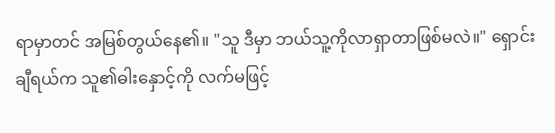ရာမှာတင် အမြစ်တွယ်နေ၏။ "သူ ဒီမှာ ဘယ်သူ့ကိုလာရှာတာဖြစ်မလဲ။" ရှောင်းချီရယ်က သူ၏ဓါးနှောင့်ကို လက်မဖြင့်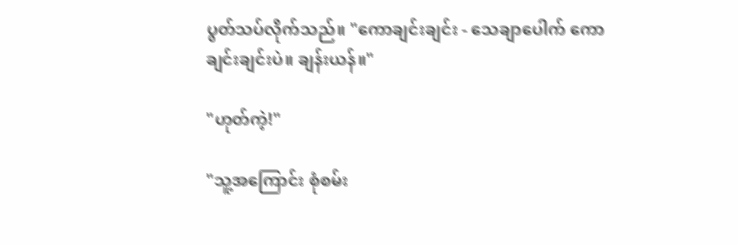ပွတ်သပ်လိုက်သည်။ "ကောချင်းချင်း - သေချာပေါက် ကောချင်းချင်းပဲ။ ချန်းယန်။"

"ဟုတ်ကဲ့!"

"သူ့အကြောင်း စုံစမ်း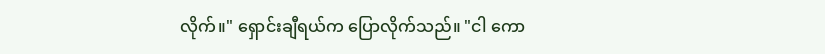လိုက်။" ရှောင်းချီရယ်က ပြောလိုက်သည်။ "ငါ ကော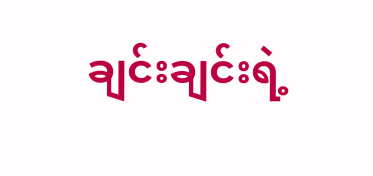ချင်းချင်းရဲ့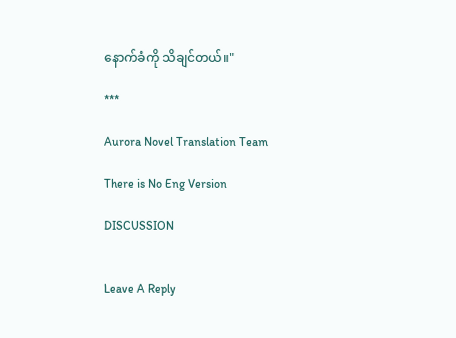နောက်ခံကို သိချင်တယ်။"

***

Aurora Novel Translation Team

There is No Eng Version

DISCUSSION


Leave A Reply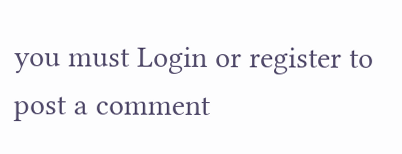you must Login or register to post a comment